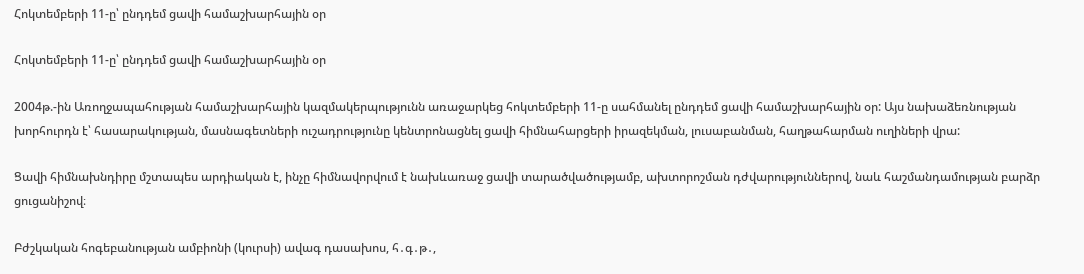Հոկտեմբերի 11-ը՝ ընդդեմ ցավի համաշխարհային օր

Հոկտեմբերի 11-ը՝ ընդդեմ ցավի համաշխարհային օր

2004թ.-ին Առողջապահության համաշխարհային կազմակերպությունն առաջարկեց հոկտեմբերի 11-ը սահմանել ընդդեմ ցավի համաշխարհային օր: Այս նախաձեռնության խորհուրդն է՝ հասարակության, մասնագետների ուշադրությունը կենտրոնացնել ցավի հիմնահարցերի իրազեկման, լուսաբանման, հաղթահարման ուղիների վրա:

Ցավի հիմնախնդիրը մշտապես արդիական է, ինչը հիմնավորվում է նախևառաջ ցավի տարածվածությամբ, ախտորոշման դժվարություններով, նաև հաշմանդամության բարձր ցուցանիշով։

Բժշկական հոգեբանության ամբիոնի (կուրսի) ավագ դասախոս, հ․գ․թ․,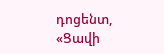դոցենտ, «Ցավի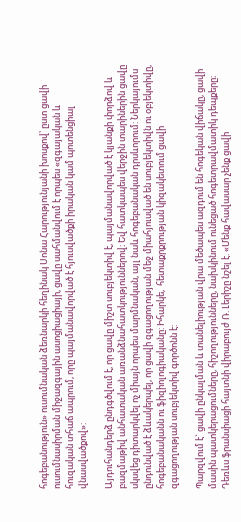հոգեբանություն» ուսումնական ձեռնարկի հեղինակ Սոնա Հարությունյանի խոսքով՝ ըստ ցավի ուսումնասիրման միջազգային ասոցիացիայի, ցավը սահմանվում է որպես «զգայական և հուզական տհաճ ապրում, որը պայմանավորված է հյուսվածքի իրական կամ պոտենցիալ վնասվածքով»:

Այդուհանդերձ ընդգծվում է, որ ցավը միշտ սուբյեկտիվ է, պայմանավորված է կյանքի փորձով և բազմաթիվ անհատական առանձնահատկություններով։ Եվ հատկապես վերջին տարիներին ցավը սկսվեց դիտարկվել ոչ միայն որպես մարմնական, այլ նաև հոգեբանական դրսևորում: Ներկայումս ընդունված է ձևակերպել, որ ցավի զգացողության մեջ միահյուսված են սուբյեկտիվն ու օբյեկտիվը, հոգեբանականն ու ֆիզիոլոգիականը: Իհարկե,  հետաքրքրության կիզակետում ցավի զգացողության սուբյեկտիվ գործոնն է:

Պարզվում է` ցավի ընկալման և տանելիության վրա մեծապես ազդում են հոգեկան վիճակը, ցավի մասին պատկերացումները, հիշողությունները, նախկինում ունեցած հոգետրավմատիկ դեպքերը։ Դեռևս ֆրանսիացի հայտնի վիրաբույժ Ռ. Լերիշը նշել է. «Մենք հավասար չենք ցավի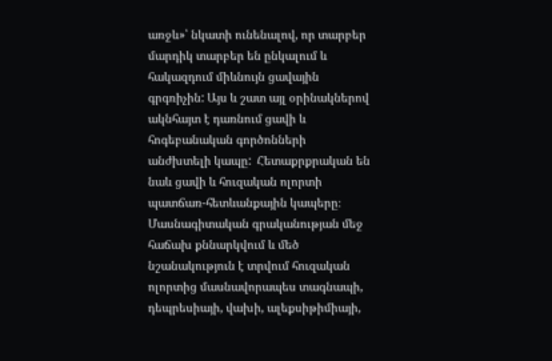առջև»՝ նկատի ունենալով, որ տարբեր մարդիկ տարբեր են ընկալում և հակազդում միևնույն ցավային գրգռիչին: Այս և շատ այլ օրինակներով ակնհայտ է դառնում ցավի և հոգեբանական գործոնների անժխտելի կապը:  Հետաքրքրական են նաև ցավի և հուզական ոլորտի պատճառ-հետևանքային կապերը։ Մասնագիտական գրականության մեջ հաճախ քննարկվում և մեծ նշանակություն է տրվում հուզական ոլորտից մասնավորապես տագնապի, դեպրեսիայի, վախի, ալեքսիթիմիայի,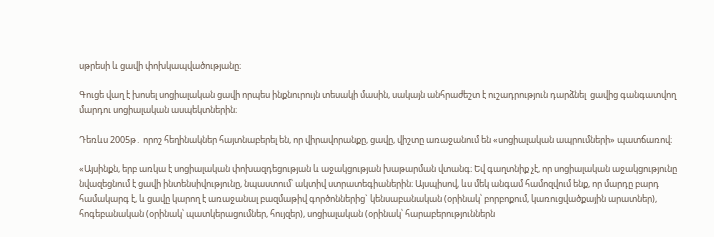սթրեսի և ցավի փոխկապվածությանը։

Գուցե վաղ է խոսել սոցիալական ցավի որպես ինքնուրույն տեսակի մասին, սակայն անհրաժեշտ է ուշադրություն դարձնել  ցավից գանգատվող մարդու սոցիալական ասպեկտներին։

Դեռևս 2005թ․ որոշ հեղինակներ հայտնաբերել են, որ վիրավորանքը, ցավը, վիշտը առաջանում են «սոցիալական ապրումների» պատճառով։

«Այսինքն, երբ առկա է սոցիալական փոխազդեցության և աջակցության խաթարման վտանգ։ Եվ գաղտնիք չէ, որ սոցիալական աջակցությունը նվազեցնում է ցավի ինտենսիվությունը, նպաստում՝ ակտիվ ստրատեգիաներին։ Այսպիսով, ևս մեկ անգամ համոզվում ենք, որ մարդը բարդ համակարգ է, և ցավը կարող է առաջանալ բազմաթիվ գործոններից` կենսաբանական (օրինակ՝ բորբոքում, կառուցվածքային արատներ), հոգեբանական (օրինակ՝ պատկերացումներ, հույզեր), սոցիալական (օրինակ՝ հարաբերություններն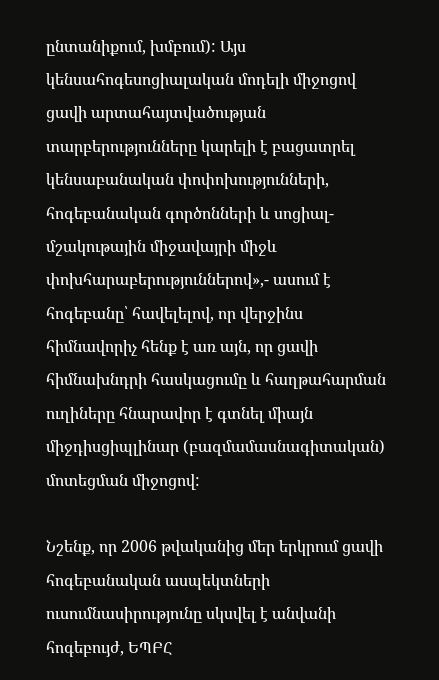ընտանիքում, խմբում): Այս կենսահոգեսոցիալական մոդելի միջոցով ցավի արտահայտվածության տարբերությունները կարելի է բացատրել կենսաբանական փոփոխությունների, հոգեբանական գործոնների և սոցիալ-մշակութային միջավայրի միջև փոխհարաբերություններով»,- ասում է հոգեբանը՝ հավելելով, որ վերջինս հիմնավորիչ հենք է առ այն, որ ցավի հիմնախնդրի հասկացումը և հաղթահարման ուղիները հնարավոր է գտնել միայն միջդիսցիպլինար (բազմամասնագիտական) մոտեցման միջոցով:

Նշենք, որ 2006 թվականից մեր երկրում ցավի հոգեբանական ասպեկտների ուսումնասիրությունը սկսվել է անվանի հոգեբույժ, ԵՊԲՀ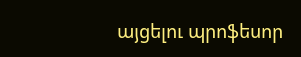այցելու պրոֆեսոր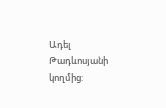Ադել Թադևոսյանի կողմից: